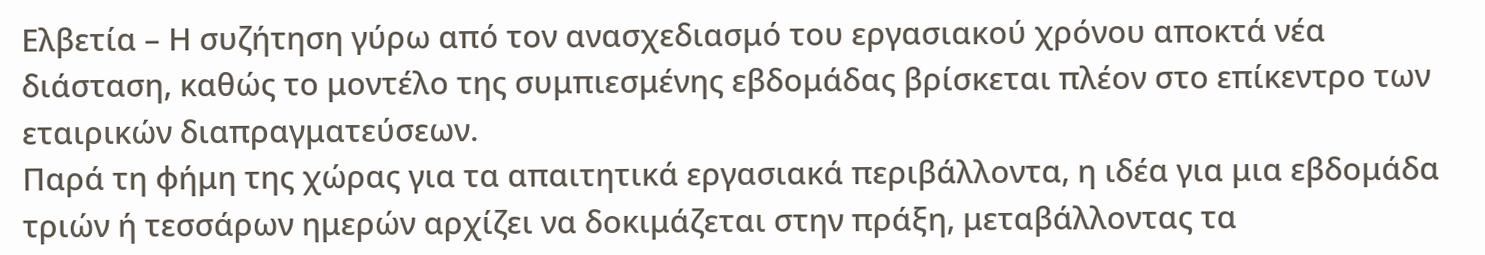Ελβετία – Η συζήτηση γύρω από τον ανασχεδιασμό του εργασιακού χρόνου αποκτά νέα διάσταση, καθώς το μοντέλο της συμπιεσμένης εβδομάδας βρίσκεται πλέον στο επίκεντρο των εταιρικών διαπραγματεύσεων.
Παρά τη φήμη της χώρας για τα απαιτητικά εργασιακά περιβάλλοντα, η ιδέα για μια εβδομάδα τριών ή τεσσάρων ημερών αρχίζει να δοκιμάζεται στην πράξη, μεταβάλλοντας τα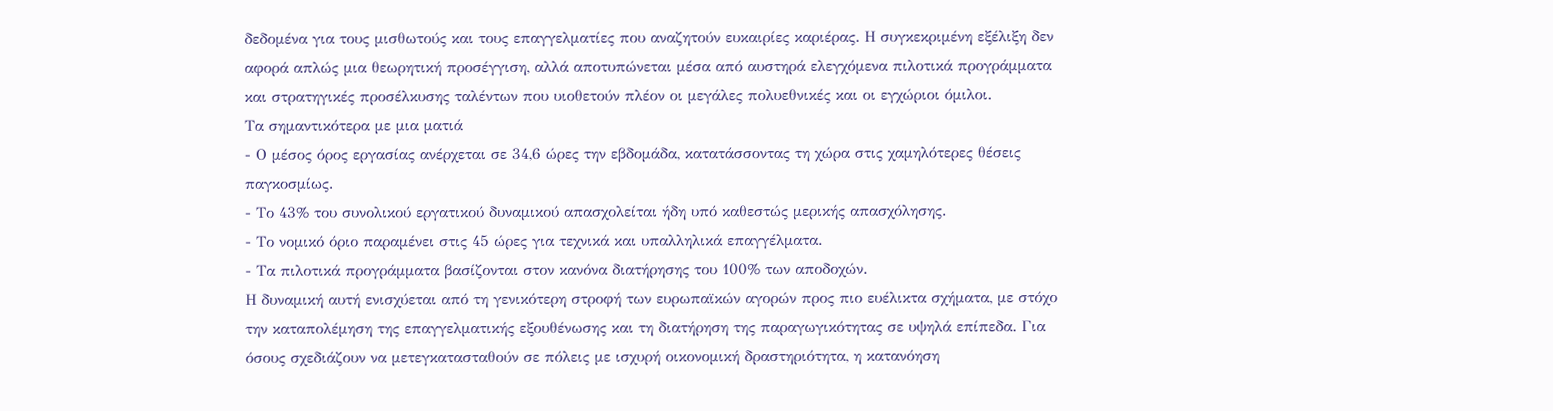δεδομένα για τους μισθωτούς και τους επαγγελματίες που αναζητούν ευκαιρίες καριέρας. Η συγκεκριμένη εξέλιξη δεν αφορά απλώς μια θεωρητική προσέγγιση, αλλά αποτυπώνεται μέσα από αυστηρά ελεγχόμενα πιλοτικά προγράμματα και στρατηγικές προσέλκυσης ταλέντων που υιοθετούν πλέον οι μεγάλες πολυεθνικές και οι εγχώριοι όμιλοι.
Τα σημαντικότερα με μια ματιά
- Ο μέσος όρος εργασίας ανέρχεται σε 34,6 ώρες την εβδομάδα, κατατάσσοντας τη χώρα στις χαμηλότερες θέσεις παγκοσμίως.
- Το 43% του συνολικού εργατικού δυναμικού απασχολείται ήδη υπό καθεστώς μερικής απασχόλησης.
- Το νομικό όριο παραμένει στις 45 ώρες για τεχνικά και υπαλληλικά επαγγέλματα.
- Τα πιλοτικά προγράμματα βασίζονται στον κανόνα διατήρησης του 100% των αποδοχών.
Η δυναμική αυτή ενισχύεται από τη γενικότερη στροφή των ευρωπαϊκών αγορών προς πιο ευέλικτα σχήματα, με στόχο την καταπολέμηση της επαγγελματικής εξουθένωσης και τη διατήρηση της παραγωγικότητας σε υψηλά επίπεδα. Για όσους σχεδιάζουν να μετεγκατασταθούν σε πόλεις με ισχυρή οικονομική δραστηριότητα, η κατανόηση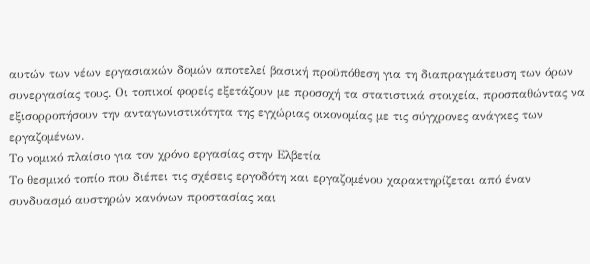αυτών των νέων εργασιακών δομών αποτελεί βασική προϋπόθεση για τη διαπραγμάτευση των όρων συνεργασίας τους. Οι τοπικοί φορείς εξετάζουν με προσοχή τα στατιστικά στοιχεία, προσπαθώντας να εξισορροπήσουν την ανταγωνιστικότητα της εγχώριας οικονομίας με τις σύγχρονες ανάγκες των εργαζομένων.
Το νομικό πλαίσιο για τον χρόνο εργασίας στην Ελβετία
Το θεσμικό τοπίο που διέπει τις σχέσεις εργοδότη και εργαζομένου χαρακτηρίζεται από έναν συνδυασμό αυστηρών κανόνων προστασίας και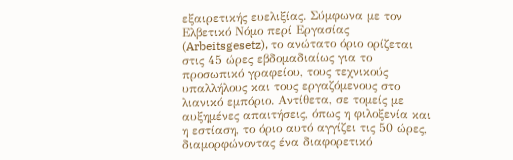εξαιρετικής ευελιξίας. Σύμφωνα με τον Ελβετικό Νόμο περί Εργασίας (Arbeitsgesetz), το ανώτατο όριο ορίζεται στις 45 ώρες εβδομαδιαίως για το προσωπικό γραφείου, τους τεχνικούς υπαλλήλους και τους εργαζόμενους στο λιανικό εμπόριο. Αντίθετα, σε τομείς με αυξημένες απαιτήσεις, όπως η φιλοξενία και η εστίαση, το όριο αυτό αγγίζει τις 50 ώρες, διαμορφώνοντας ένα διαφορετικό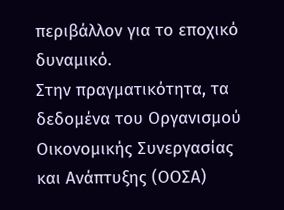περιβάλλον για το εποχικό δυναμικό.
Στην πραγματικότητα, τα δεδομένα του Οργανισμού Οικονομικής Συνεργασίας και Ανάπτυξης (ΟΟΣΑ)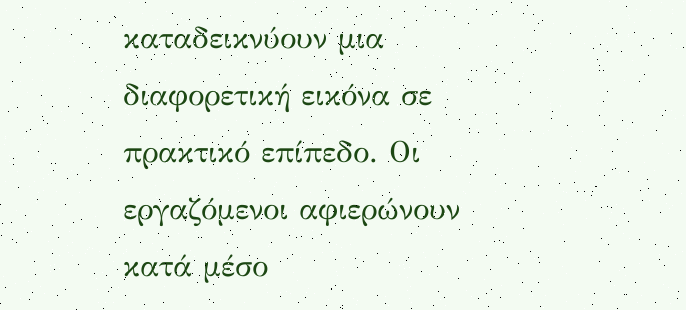καταδεικνύουν μια διαφορετική εικόνα σε πρακτικό επίπεδο. Οι εργαζόμενοι αφιερώνουν κατά μέσο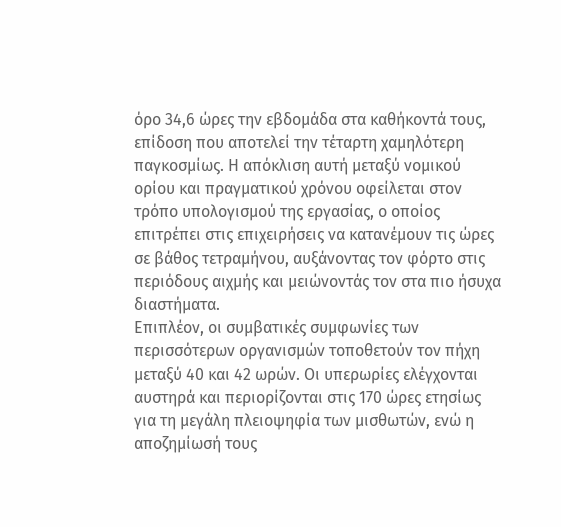όρο 34,6 ώρες την εβδομάδα στα καθήκοντά τους, επίδοση που αποτελεί την τέταρτη χαμηλότερη παγκοσμίως. Η απόκλιση αυτή μεταξύ νομικού ορίου και πραγματικού χρόνου οφείλεται στον τρόπο υπολογισμού της εργασίας, ο οποίος επιτρέπει στις επιχειρήσεις να κατανέμουν τις ώρες σε βάθος τετραμήνου, αυξάνοντας τον φόρτο στις περιόδους αιχμής και μειώνοντάς τον στα πιο ήσυχα διαστήματα.
Επιπλέον, οι συμβατικές συμφωνίες των περισσότερων οργανισμών τοποθετούν τον πήχη μεταξύ 40 και 42 ωρών. Οι υπερωρίες ελέγχονται αυστηρά και περιορίζονται στις 170 ώρες ετησίως για τη μεγάλη πλειοψηφία των μισθωτών, ενώ η αποζημίωσή τους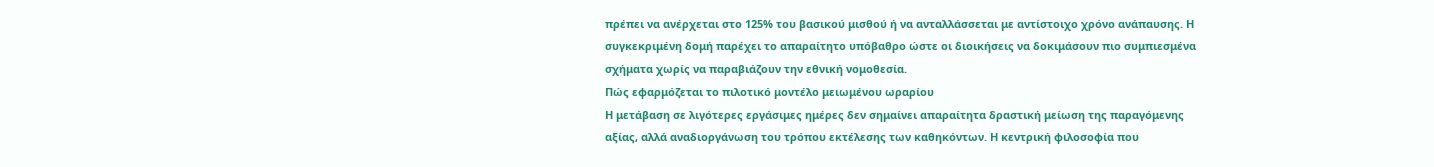πρέπει να ανέρχεται στο 125% του βασικού μισθού ή να ανταλλάσσεται με αντίστοιχο χρόνο ανάπαυσης. Η συγκεκριμένη δομή παρέχει το απαραίτητο υπόβαθρο ώστε οι διοικήσεις να δοκιμάσουν πιο συμπιεσμένα σχήματα χωρίς να παραβιάζουν την εθνική νομοθεσία.
Πώς εφαρμόζεται το πιλοτικό μοντέλο μειωμένου ωραρίου
Η μετάβαση σε λιγότερες εργάσιμες ημέρες δεν σημαίνει απαραίτητα δραστική μείωση της παραγόμενης αξίας, αλλά αναδιοργάνωση του τρόπου εκτέλεσης των καθηκόντων. Η κεντρική φιλοσοφία που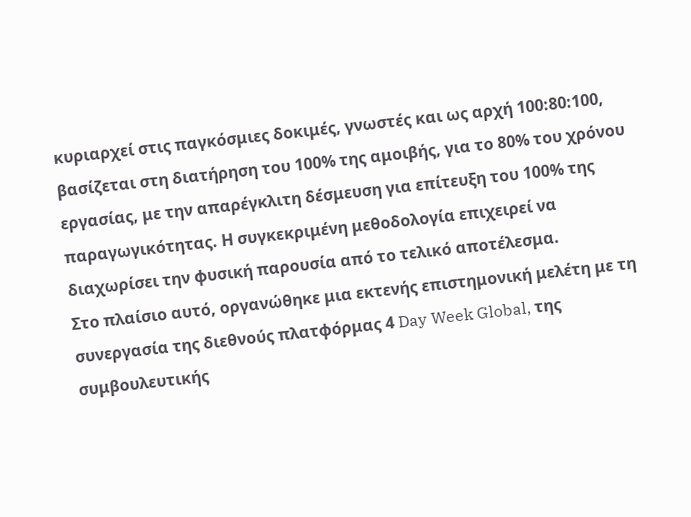κυριαρχεί στις παγκόσμιες δοκιμές, γνωστές και ως αρχή 100:80:100, βασίζεται στη διατήρηση του 100% της αμοιβής, για το 80% του χρόνου εργασίας, με την απαρέγκλιτη δέσμευση για επίτευξη του 100% της παραγωγικότητας. Η συγκεκριμένη μεθοδολογία επιχειρεί να διαχωρίσει την φυσική παρουσία από το τελικό αποτέλεσμα.
Στο πλαίσιο αυτό, οργανώθηκε μια εκτενής επιστημονική μελέτη με τη συνεργασία της διεθνούς πλατφόρμας 4 Day Week Global, της συμβουλευτικής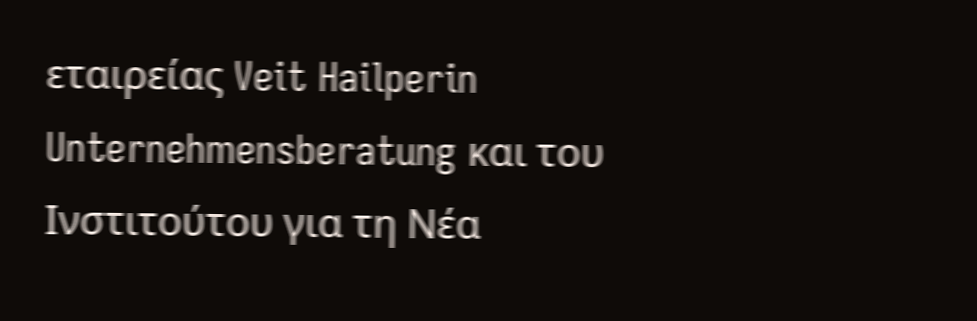εταιρείας Veit Hailperin Unternehmensberatung και του Ινστιτούτου για τη Νέα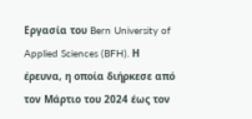Εργασία του Bern University of Applied Sciences (BFH). Η έρευνα, η οποία διήρκεσε από τον Μάρτιο του 2024 έως τον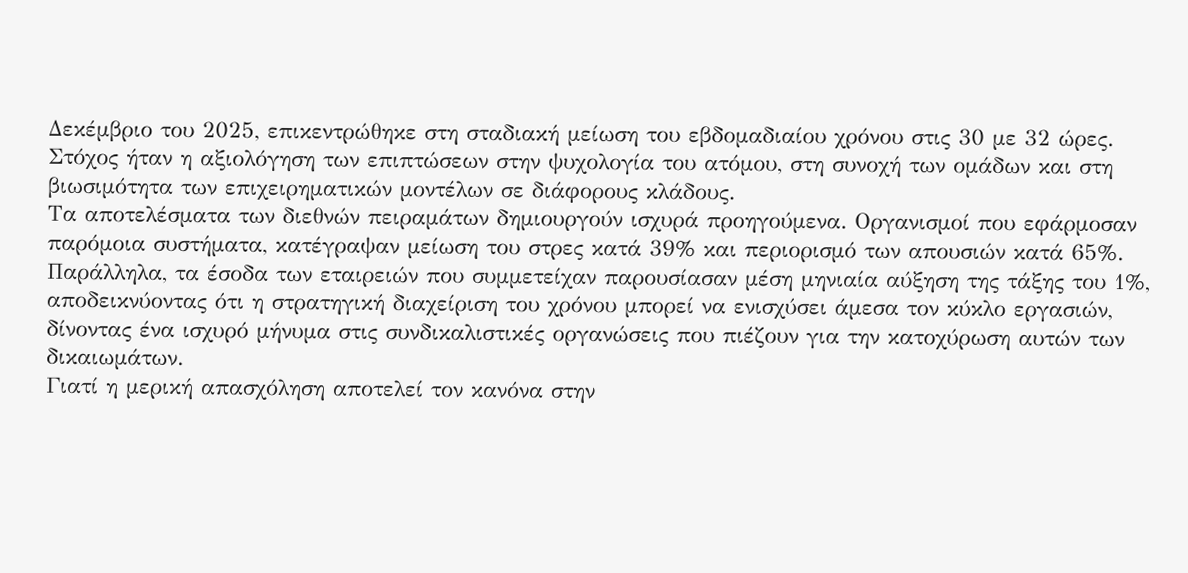Δεκέμβριο του 2025, επικεντρώθηκε στη σταδιακή μείωση του εβδομαδιαίου χρόνου στις 30 με 32 ώρες. Στόχος ήταν η αξιολόγηση των επιπτώσεων στην ψυχολογία του ατόμου, στη συνοχή των ομάδων και στη βιωσιμότητα των επιχειρηματικών μοντέλων σε διάφορους κλάδους.
Τα αποτελέσματα των διεθνών πειραμάτων δημιουργούν ισχυρά προηγούμενα. Οργανισμοί που εφάρμοσαν παρόμοια συστήματα, κατέγραψαν μείωση του στρες κατά 39% και περιορισμό των απουσιών κατά 65%. Παράλληλα, τα έσοδα των εταιρειών που συμμετείχαν παρουσίασαν μέση μηνιαία αύξηση της τάξης του 1%, αποδεικνύοντας ότι η στρατηγική διαχείριση του χρόνου μπορεί να ενισχύσει άμεσα τον κύκλο εργασιών, δίνοντας ένα ισχυρό μήνυμα στις συνδικαλιστικές οργανώσεις που πιέζουν για την κατοχύρωση αυτών των δικαιωμάτων.
Γιατί η μερική απασχόληση αποτελεί τον κανόνα στην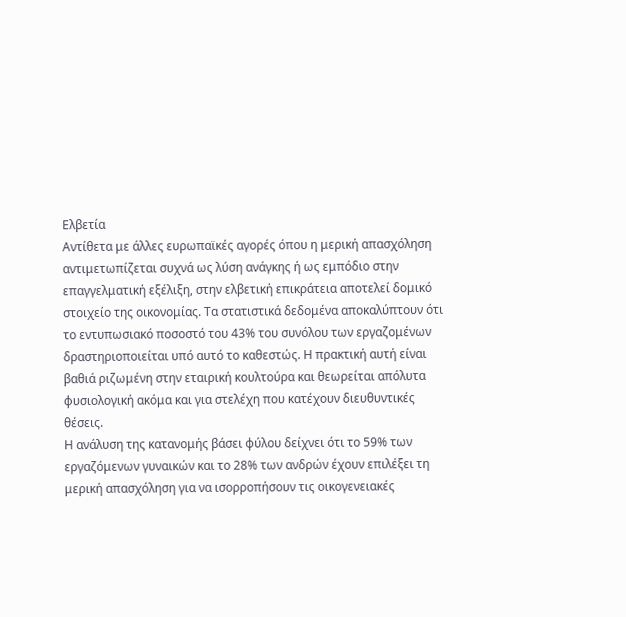Ελβετία
Αντίθετα με άλλες ευρωπαϊκές αγορές όπου η μερική απασχόληση αντιμετωπίζεται συχνά ως λύση ανάγκης ή ως εμπόδιο στην επαγγελματική εξέλιξη, στην ελβετική επικράτεια αποτελεί δομικό στοιχείο της οικονομίας. Τα στατιστικά δεδομένα αποκαλύπτουν ότι το εντυπωσιακό ποσοστό του 43% του συνόλου των εργαζομένων δραστηριοποιείται υπό αυτό το καθεστώς. Η πρακτική αυτή είναι βαθιά ριζωμένη στην εταιρική κουλτούρα και θεωρείται απόλυτα φυσιολογική ακόμα και για στελέχη που κατέχουν διευθυντικές θέσεις.
Η ανάλυση της κατανομής βάσει φύλου δείχνει ότι το 59% των εργαζόμενων γυναικών και το 28% των ανδρών έχουν επιλέξει τη μερική απασχόληση για να ισορροπήσουν τις οικογενειακές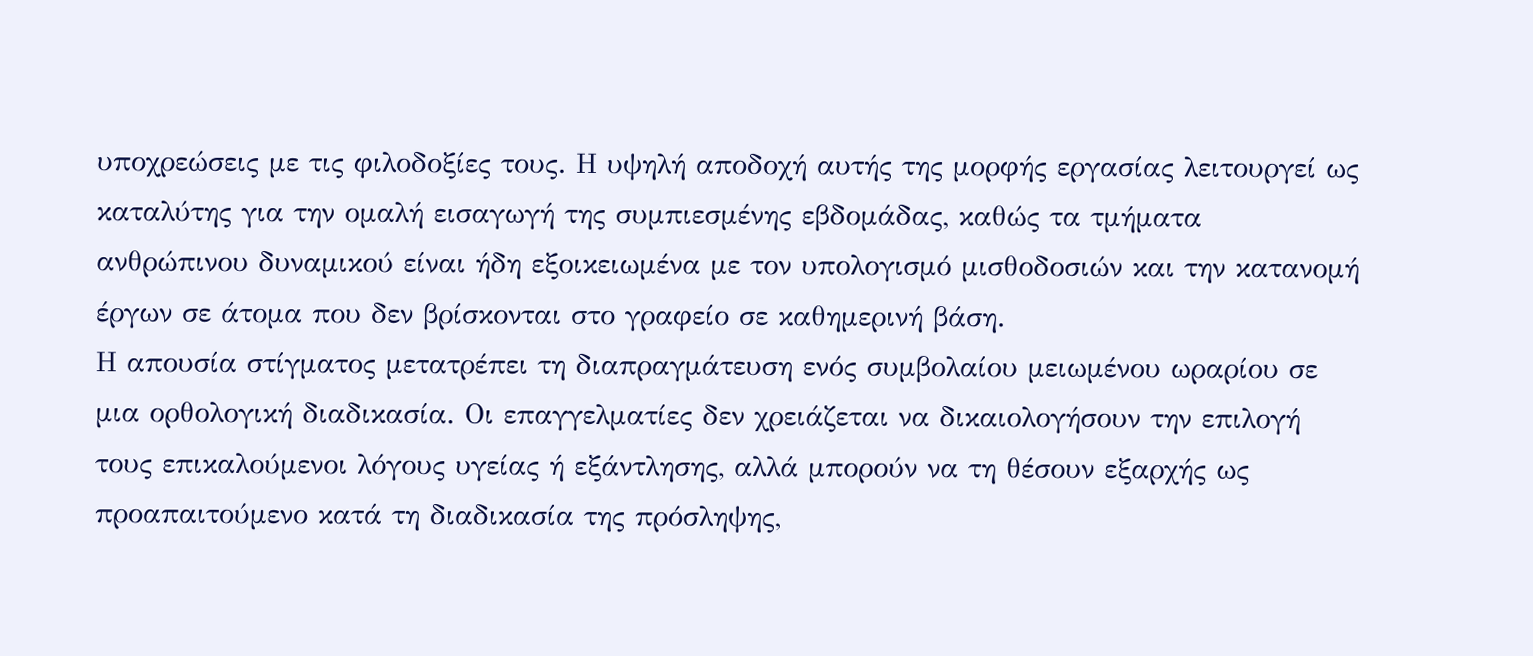υποχρεώσεις με τις φιλοδοξίες τους. Η υψηλή αποδοχή αυτής της μορφής εργασίας λειτουργεί ως καταλύτης για την ομαλή εισαγωγή της συμπιεσμένης εβδομάδας, καθώς τα τμήματα ανθρώπινου δυναμικού είναι ήδη εξοικειωμένα με τον υπολογισμό μισθοδοσιών και την κατανομή έργων σε άτομα που δεν βρίσκονται στο γραφείο σε καθημερινή βάση.
Η απουσία στίγματος μετατρέπει τη διαπραγμάτευση ενός συμβολαίου μειωμένου ωραρίου σε μια ορθολογική διαδικασία. Οι επαγγελματίες δεν χρειάζεται να δικαιολογήσουν την επιλογή τους επικαλούμενοι λόγους υγείας ή εξάντλησης, αλλά μπορούν να τη θέσουν εξαρχής ως προαπαιτούμενο κατά τη διαδικασία της πρόσληψης,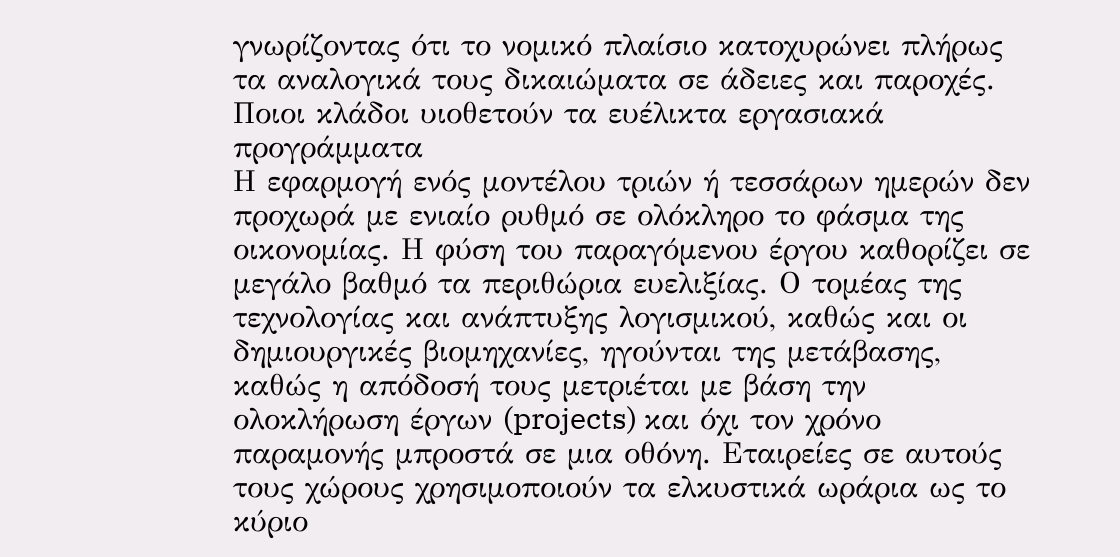γνωρίζοντας ότι το νομικό πλαίσιο κατοχυρώνει πλήρως τα αναλογικά τους δικαιώματα σε άδειες και παροχές.
Ποιοι κλάδοι υιοθετούν τα ευέλικτα εργασιακά προγράμματα
Η εφαρμογή ενός μοντέλου τριών ή τεσσάρων ημερών δεν προχωρά με ενιαίο ρυθμό σε ολόκληρο το φάσμα της οικονομίας. Η φύση του παραγόμενου έργου καθορίζει σε μεγάλο βαθμό τα περιθώρια ευελιξίας. Ο τομέας της τεχνολογίας και ανάπτυξης λογισμικού, καθώς και οι δημιουργικές βιομηχανίες, ηγούνται της μετάβασης, καθώς η απόδοσή τους μετριέται με βάση την ολοκλήρωση έργων (projects) και όχι τον χρόνο παραμονής μπροστά σε μια οθόνη. Εταιρείες σε αυτούς τους χώρους χρησιμοποιούν τα ελκυστικά ωράρια ως το κύριο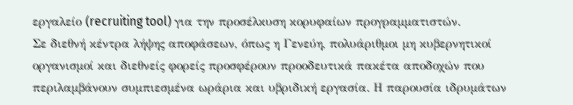εργαλείο (recruiting tool) για την προσέλκυση κορυφαίων προγραμματιστών.
Σε διεθνή κέντρα λήψης αποφάσεων, όπως η Γενεύη, πολυάριθμοι μη κυβερνητικοί οργανισμοί και διεθνείς φορείς προσφέρουν προοδευτικά πακέτα αποδοχών που περιλαμβάνουν συμπιεσμένα ωράρια και υβριδική εργασία. Η παρουσία ιδρυμάτων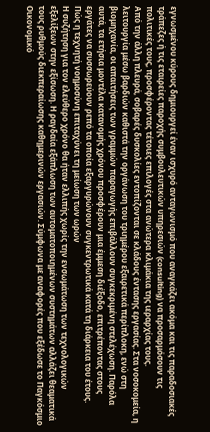εγνωσμένου κύρους δημιουργεί έναν ισχυρό ανταγωνισμό που αναγκάζει ακόμα και τις παραδοσιακές τράπεζες ή τις εταιρείες παροχής συμβουλευτικών υπηρεσιών (consulting) να προσαρμόσουν τις πολιτικές τους, προσφέροντας τέτοιες επιλογές στα ανώτερα κλιμάκια της ιεραρχίας τους.
Από την άλλη πλευρά, σοβαρές δυσκολίες εντοπίζονται σε κλάδους έντασης εργασίας. Στα νοσοκομεία, η λειτουργία μέσω βαρδιών καθιστά την οργάνωση του τριημέρου εξαιρετικά περίπλοκη, ενώ στη βιομηχανία, οι απαιτήσεις των γραμμών παραγωγής επιβάλλουν συγκεκριμένη στελέχωση. Παρόλα αυτά, τα ετήσια μοντέλα κατανομής χρόνου προσφέρουν μια έμμεση διέξοδο, επιτρέποντας στους εργάτες να συσσωρεύουν ρεπό τα οποία εξαργυρώνουν συγκεντρωτικά κατά τη διάρκεια του έτους.
Πώς η τεχνητή νοημοσύνη επιταχύνει τη μείωση των ωρών
Η συζήτηση για τον ελεύθερο χρόνο θα ήταν ελλιπής χωρίς την ενσωμάτωση των τεχνολογικών εξελίξεων στην εξίσωση. Η ραγδαία εξάπλωση των αυτοματοποιημένων συστημάτων αλλάζει θεαματικά τους ρυθμούς διεκπεραίωσης καθημερινών εργασιών. Σύμφωνα με αναφορές που εξέδωσε το Παγκόσμιο Οικονομικό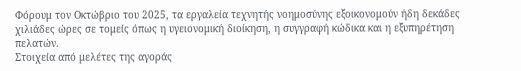Φόρουμ τον Οκτώβριο του 2025, τα εργαλεία τεχνητής νοημοσύνης εξοικονομούν ήδη δεκάδες χιλιάδες ώρες σε τομείς όπως η υγειονομική διοίκηση, η συγγραφή κώδικα και η εξυπηρέτηση πελατών.
Στοιχεία από μελέτες της αγοράς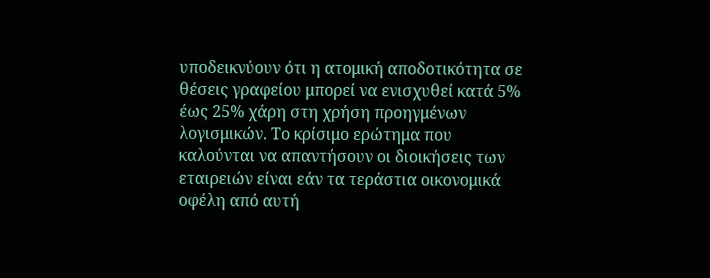υποδεικνύουν ότι η ατομική αποδοτικότητα σε θέσεις γραφείου μπορεί να ενισχυθεί κατά 5% έως 25% χάρη στη χρήση προηγμένων λογισμικών. Το κρίσιμο ερώτημα που καλούνται να απαντήσουν οι διοικήσεις των εταιρειών είναι εάν τα τεράστια οικονομικά οφέλη από αυτή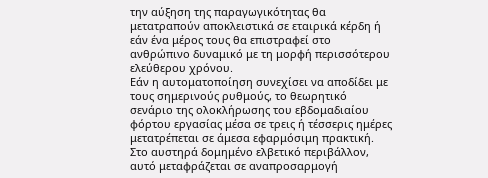την αύξηση της παραγωγικότητας θα μετατραπούν αποκλειστικά σε εταιρικά κέρδη ή εάν ένα μέρος τους θα επιστραφεί στο ανθρώπινο δυναμικό με τη μορφή περισσότερου ελεύθερου χρόνου.
Εάν η αυτοματοποίηση συνεχίσει να αποδίδει με τους σημερινούς ρυθμούς, το θεωρητικό σενάριο της ολοκλήρωσης του εβδομαδιαίου φόρτου εργασίας μέσα σε τρεις ή τέσσερις ημέρες μετατρέπεται σε άμεσα εφαρμόσιμη πρακτική. Στο αυστηρά δομημένο ελβετικό περιβάλλον, αυτό μεταφράζεται σε αναπροσαρμογή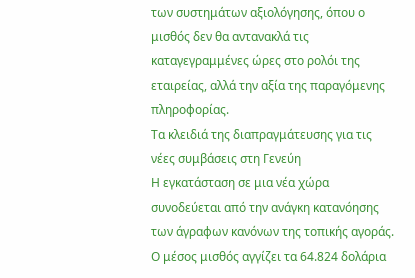των συστημάτων αξιολόγησης, όπου ο μισθός δεν θα αντανακλά τις καταγεγραμμένες ώρες στο ρολόι της εταιρείας, αλλά την αξία της παραγόμενης πληροφορίας.
Τα κλειδιά της διαπραγμάτευσης για τις νέες συμβάσεις στη Γενεύη
Η εγκατάσταση σε μια νέα χώρα συνοδεύεται από την ανάγκη κατανόησης των άγραφων κανόνων της τοπικής αγοράς. Ο μέσος μισθός αγγίζει τα 64.824 δολάρια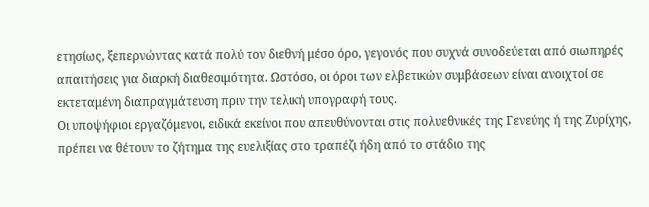ετησίως, ξεπερνώντας κατά πολύ τον διεθνή μέσο όρο, γεγονός που συχνά συνοδεύεται από σιωπηρές απαιτήσεις για διαρκή διαθεσιμότητα. Ωστόσο, οι όροι των ελβετικών συμβάσεων είναι ανοιχτοί σε εκτεταμένη διαπραγμάτευση πριν την τελική υπογραφή τους.
Οι υποψήφιοι εργαζόμενοι, ειδικά εκείνοι που απευθύνονται στις πολυεθνικές της Γενεύης ή της Ζυρίχης, πρέπει να θέτουν το ζήτημα της ευελιξίας στο τραπέζι ήδη από το στάδιο της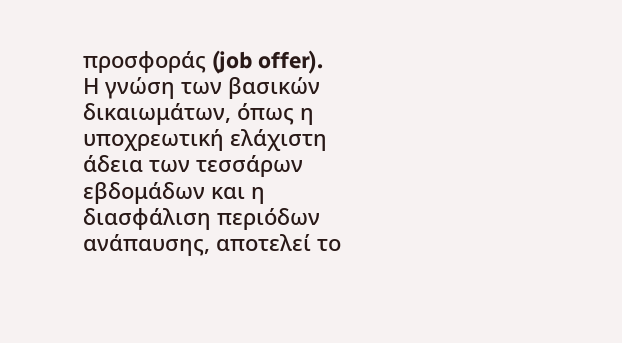προσφοράς (job offer). Η γνώση των βασικών δικαιωμάτων, όπως η υποχρεωτική ελάχιστη άδεια των τεσσάρων εβδομάδων και η διασφάλιση περιόδων ανάπαυσης, αποτελεί το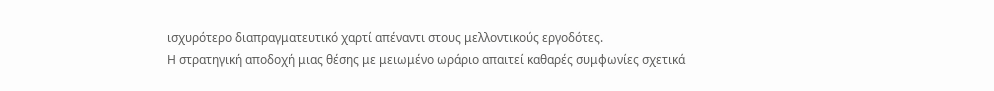ισχυρότερο διαπραγματευτικό χαρτί απέναντι στους μελλοντικούς εργοδότες.
Η στρατηγική αποδοχή μιας θέσης με μειωμένο ωράριο απαιτεί καθαρές συμφωνίες σχετικά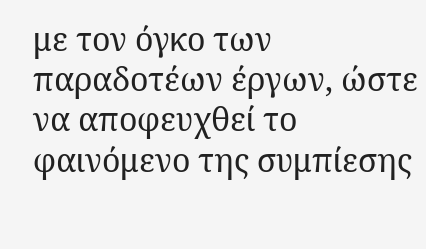με τον όγκο των παραδοτέων έργων, ώστε να αποφευχθεί το φαινόμενο της συμπίεσης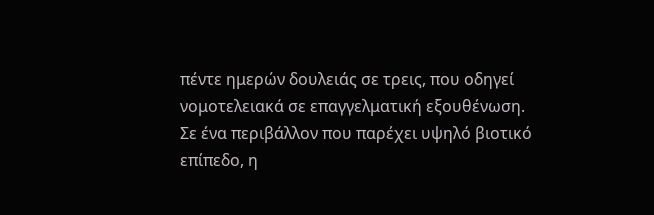πέντε ημερών δουλειάς σε τρεις, που οδηγεί νομοτελειακά σε επαγγελματική εξουθένωση. Σε ένα περιβάλλον που παρέχει υψηλό βιοτικό επίπεδο, η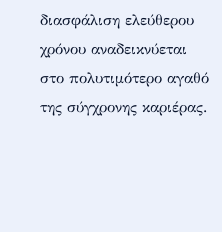διασφάλιση ελεύθερου χρόνου αναδεικνύεται στο πολυτιμότερο αγαθό της σύγχρονης καριέρας.